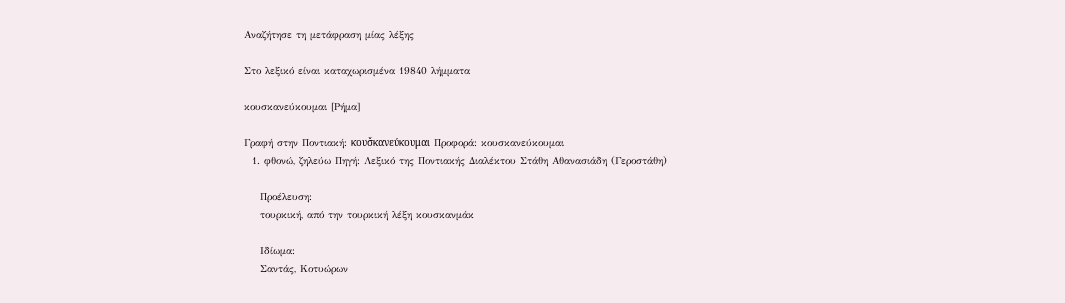Αναζήτησε τη μετάφραση μίας λέξης

Στο λεξικό είναι καταχωρισμένα 19840 λήμματα

κουσκανεύκουμαι [Ρήμα]

Γραφή στην Ποντιακή: κουσ̌κανεύκουμαι Προφορά: κουσκανεύκουμαι
  1. φθονώ, ζηλεύω Πηγή: Λεξικό της Ποντιακής Διαλέκτου Στάθη Αθανασιάδη (Γεροστάθη)

    Προέλευση:
    τουρκική, από την τουρκική λέξη κουσκανμάκ

    Ιδίωμα:
    Σαντάς, Κοτυώρων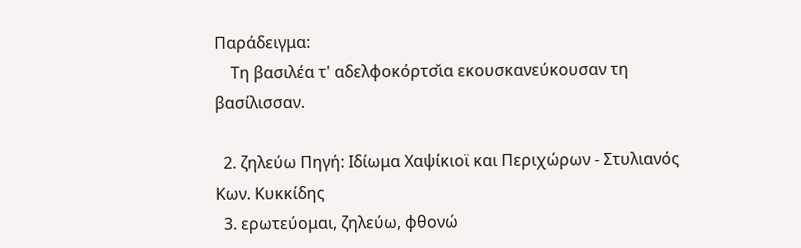Παράδειγμα:
    Τη βασιλέα τ' αδελφοκόρτσ̌ια εκουσκανεύκουσαν τη βασίλισσαν.

  2. ζηλεύω Πηγή: Ιδίωμα Χαψίκιοϊ και Περιχώρων - Στυλιανός Κων. Κυκκίδης
  3. ερωτεύομαι, ζηλεύω, φθονώ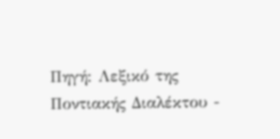Πηγή: Λεξικό της Ποντιακής Διαλέκτου -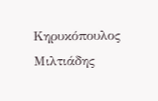Κηρυκόπουλος Μιλτιάδης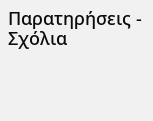Παρατηρήσεις - Σχόλια